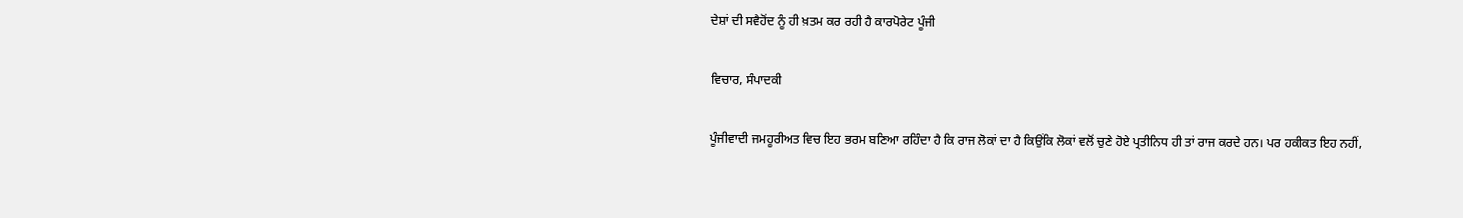ਦੇਸ਼ਾਂ ਦੀ ਸਵੈਹੋਂਦ ਨੂੰ ਹੀ ਖ਼ਤਮ ਕਰ ਰਹੀ ਹੈ ਕਾਰਪੋਰੇਟ ਪੂੰਜੀ

ਵਿਚਾਰ, ਸੰਪਾਦਕੀ

ਪੂੰਜੀਵਾਦੀ ਜਮਹੂਰੀਅਤ ਵਿਚ ਇਹ ਭਰਮ ਬਣਿਆ ਰਹਿੰਦਾ ਹੈ ਕਿ ਰਾਜ ਲੋਕਾਂ ਦਾ ਹੈ ਕਿਉਂਕਿ ਲੋਕਾਂ ਵਲੋਂ ਚੁਣੇ ਹੋਏ ਪ੍ਰਤੀਨਿਧ ਹੀ ਤਾਂ ਰਾਜ ਕਰਦੇ ਹਨ। ਪਰ ਹਕੀਕਤ ਇਹ ਨਹੀਂ,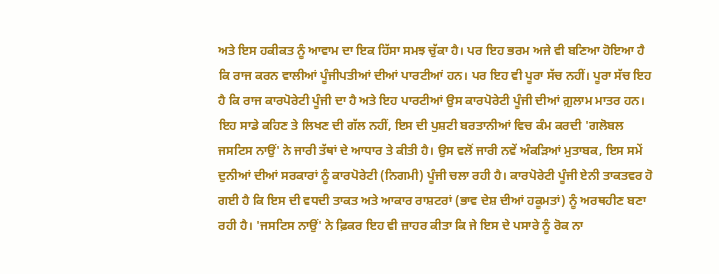ਅਤੇ ਇਸ ਹਕੀਕਤ ਨੂੰ ਆਵਾਮ ਦਾ ਇਕ ਹਿੱਸਾ ਸਮਝ ਚੁੱਕਾ ਹੈ। ਪਰ ਇਹ ਭਰਮ ਅਜੇ ਵੀ ਬਣਿਆ ਹੋਇਆ ਹੈ ਕਿ ਰਾਜ ਕਰਨ ਵਾਲੀਆਂ ਪੂੰਜੀਪਤੀਆਂ ਦੀਆਂ ਪਾਰਟੀਆਂ ਹਨ। ਪਰ ਇਹ ਵੀ ਪੂਰਾ ਸੱਚ ਨਹੀਂ। ਪੂਰਾ ਸੱਚ ਇਹ ਹੈ ਕਿ ਰਾਜ ਕਾਰਪੋਰੇਟੀ ਪੂੰਜੀ ਦਾ ਹੈ ਅਤੇ ਇਹ ਪਾਰਟੀਆਂ ਉਸ ਕਾਰਪੋਰੇਟੀ ਪੂੰਜੀ ਦੀਆਂ ਗ਼ੁਲਾਮ ਮਾਤਰ ਹਨ। ਇਹ ਸਾਡੇ ਕਹਿਣ ਤੇ ਲਿਖਣ ਦੀ ਗੱਲ ਨਹੀਂ, ਇਸ ਦੀ ਪੁਸ਼ਟੀ ਬਰਤਾਨੀਆਂ ਵਿਚ ਕੰਮ ਕਰਦੀ 'ਗਲੋਬਲ ਜਸਟਿਸ ਨਾਉਂ' ਨੇ ਜਾਰੀ ਤੱਥਾਂ ਦੇ ਆਧਾਰ ਤੇ ਕੀਤੀ ਹੈ। ਉਸ ਵਲੋਂ ਜਾਰੀ ਨਵੇਂ ਅੰਕੜਿਆਂ ਮੁਤਾਬਕ, ਇਸ ਸਮੇਂ ਦੁਨੀਆਂ ਦੀਆਂ ਸਰਕਾਰਾਂ ਨੂੰ ਕਾਰਪੋਰੇਟੀ (ਨਿਗਮੀ) ਪੂੰਜੀ ਚਲਾ ਰਹੀ ਹੈ। ਕਾਰਪੋਰੇਟੀ ਪੂੰਜੀ ਏਨੀ ਤਾਕਤਵਰ ਹੋ ਗਈ ਹੈ ਕਿ ਇਸ ਦੀ ਵਧਦੀ ਤਾਕਤ ਅਤੇ ਆਕਾਰ ਰਾਸ਼ਟਰਾਂ (ਭਾਵ ਦੇਸ਼ ਦੀਆਂ ਹਕੂਮਤਾਂ) ਨੂੰ ਅਰਥਹੀਣ ਬਣਾ ਰਹੀ ਹੈ। 'ਜਸਟਿਸ ਨਾਉਂ' ਨੇ ਫ਼ਿਕਰ ਇਹ ਵੀ ਜ਼ਾਹਰ ਕੀਤਾ ਕਿ ਜੇ ਇਸ ਦੇ ਪਸਾਰੇ ਨੂੰ ਰੋਕ ਨਾ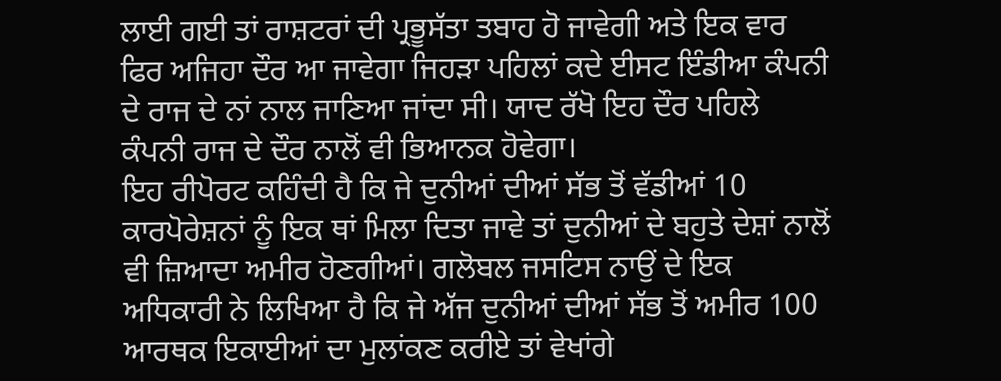ਲਾਈ ਗਈ ਤਾਂ ਰਾਸ਼ਟਰਾਂ ਦੀ ਪ੍ਰਭੂਸੱਤਾ ਤਬਾਹ ਹੋ ਜਾਵੇਗੀ ਅਤੇ ਇਕ ਵਾਰ ਫਿਰ ਅਜਿਹਾ ਦੌਰ ਆ ਜਾਵੇਗਾ ਜਿਹੜਾ ਪਹਿਲਾਂ ਕਦੇ ਈਸਟ ਇੰਡੀਆ ਕੰਪਨੀ ਦੇ ਰਾਜ ਦੇ ਨਾਂ ਨਾਲ ਜਾਣਿਆ ਜਾਂਦਾ ਸੀ। ਯਾਦ ਰੱਖੋ ਇਹ ਦੌਰ ਪਹਿਲੇ ਕੰਪਨੀ ਰਾਜ ਦੇ ਦੌਰ ਨਾਲੋਂ ਵੀ ਭਿਆਨਕ ਹੋਵੇਗਾ।
ਇਹ ਰੀਪੋਰਟ ਕਹਿੰਦੀ ਹੈ ਕਿ ਜੇ ਦੁਨੀਆਂ ਦੀਆਂ ਸੱਭ ਤੋਂ ਵੱਡੀਆਂ 10 ਕਾਰਪੋਰੇਸ਼ਨਾਂ ਨੂੰ ਇਕ ਥਾਂ ਮਿਲਾ ਦਿਤਾ ਜਾਵੇ ਤਾਂ ਦੁਨੀਆਂ ਦੇ ਬਹੁਤੇ ਦੇਸ਼ਾਂ ਨਾਲੋਂ ਵੀ ਜ਼ਿਆਦਾ ਅਮੀਰ ਹੋਣਗੀਆਂ। ਗਲੋਬਲ ਜਸਟਿਸ ਨਾਉਂ ਦੇ ਇਕ ਅਧਿਕਾਰੀ ਨੇ ਲਿਖਿਆ ਹੈ ਕਿ ਜੇ ਅੱਜ ਦੁਨੀਆਂ ਦੀਆਂ ਸੱਭ ਤੋਂ ਅਮੀਰ 100 ਆਰਥਕ ਇਕਾਈਆਂ ਦਾ ਮੁਲਾਂਕਣ ਕਰੀਏ ਤਾਂ ਵੇਖਾਂਗੇ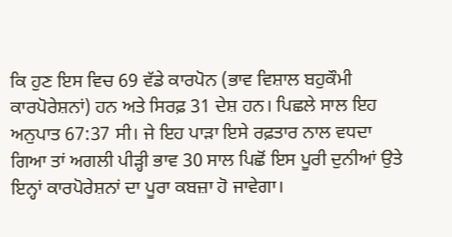ਕਿ ਹੁਣ ਇਸ ਵਿਚ 69 ਵੱਡੇ ਕਾਰਪੋਨ (ਭਾਵ ਵਿਸ਼ਾਲ ਬਹੁਕੌਮੀ ਕਾਰਪੋਰੇਸ਼ਨਾਂ) ਹਨ ਅਤੇ ਸਿਰਫ਼ 31 ਦੇਸ਼ ਹਨ। ਪਿਛਲੇ ਸਾਲ ਇਹ ਅਨੁਪਾਤ 67:37 ਸੀ। ਜੇ ਇਹ ਪਾੜਾ ਇਸੇ ਰਫ਼ਤਾਰ ਨਾਲ ਵਧਦਾ ਗਿਆ ਤਾਂ ਅਗਲੀ ਪੀੜ੍ਹੀ ਭਾਵ 30 ਸਾਲ ਪਿਛੋਂ ਇਸ ਪੂਰੀ ਦੁਨੀਆਂ ਉਤੇ ਇਨ੍ਹਾਂ ਕਾਰਪੋਰੇਸ਼ਨਾਂ ਦਾ ਪੂਰਾ ਕਬਜ਼ਾ ਹੋ ਜਾਵੇਗਾ।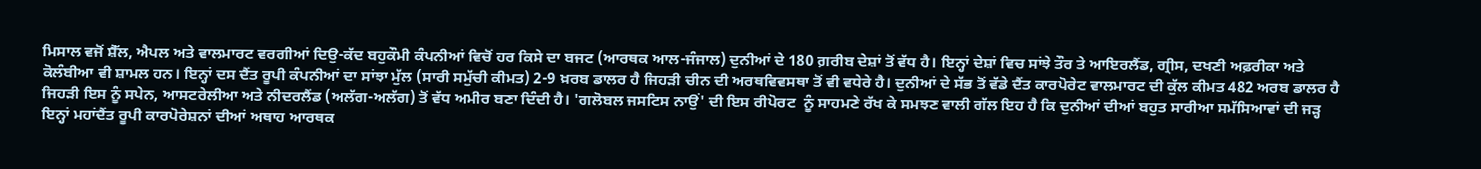ਮਿਸਾਲ ਵਜੋਂ ਸ਼ੈੱਲ, ਐਪਲ ਅਤੇ ਵਾਲਮਾਰਟ ਵਰਗੀਆਂ ਦਿਉ-ਕੱਦ ਬਹੁਕੌਮੀ ਕੰਪਨੀਆਂ ਵਿਚੋਂ ਹਰ ਕਿਸੇ ਦਾ ਬਜਟ (ਆਰਥਕ ਆਲ-ਜੰਜਾਲ) ਦੁਨੀਆਂ ਦੇ 180 ਗ਼ਰੀਬ ਦੇਸ਼ਾਂ ਤੋਂ ਵੱਧ ਹੈ। ਇਨ੍ਹਾਂ ਦੇਸ਼ਾਂ ਵਿਚ ਸਾਂਝੇ ਤੌਰ ਤੇ ਆਇਰਲੈਂਡ, ਗ੍ਰੀਸ, ਦਖਣੀ ਅਫ਼ਰੀਕਾ ਅਤੇ ਕੋਲੰਬੀਆ ਵੀ ਸ਼ਾਮਲ ਹਨ। ਇਨ੍ਹਾਂ ਦਸ ਦੈਂਤ ਰੂਪੀ ਕੰਪਨੀਆਂ ਦਾ ਸਾਂਝਾ ਮੁੱਲ (ਸਾਰੀ ਸਮੁੱਚੀ ਕੀਮਤ) 2-9 ਖ਼ਰਬ ਡਾਲਰ ਹੈ ਜਿਹੜੀ ਚੀਨ ਦੀ ਅਰਥਵਿਵਸਥਾ ਤੋਂ ਵੀ ਵਧੇਰੇ ਹੈ। ਦੁਨੀਆਂ ਦੇ ਸੱਭ ਤੋਂ ਵੱਡੇ ਦੈਂਤ ਕਾਰਪੋਰੇਟ ਵਾਲਮਾਰਟ ਦੀ ਕੁੱਲ ਕੀਮਤ 482 ਅਰਬ ਡਾਲਰ ਹੈ ਜਿਹੜੀ ਇਸ ਨੂੰ ਸਪੇਨ, ਆਸਟਰੇਲੀਆ ਅਤੇ ਨੀਦਰਲੈਂਡ (ਅਲੱਗ-ਅਲੱਗ) ਤੋਂ ਵੱਧ ਅਮੀਰ ਬਣਾ ਦਿੰਦੀ ਹੈ। 'ਗਲੋਬਲ ਜਸਟਿਸ ਨਾਉਂ' ਦੀ ਇਸ ਰੀਪੋਰਟ  ਨੂੰ ਸਾਹਮਣੇ ਰੱਖ ਕੇ ਸਮਝਣ ਵਾਲੀ ਗੱਲ ਇਹ ਹੈ ਕਿ ਦੁਨੀਆਂ ਦੀਆਂ ਬਹੁਤ ਸਾਰੀਆ ਸਮੱਸਿਆਵਾਂ ਦੀ ਜੜ੍ਹ ਇਨ੍ਹਾਂ ਮਹਾਂਦੈਂਤ ਰੂਪੀ ਕਾਰਪੋਰੇਸ਼ਨਾਂ ਦੀਆਂ ਅਥਾਹ ਆਰਥਕ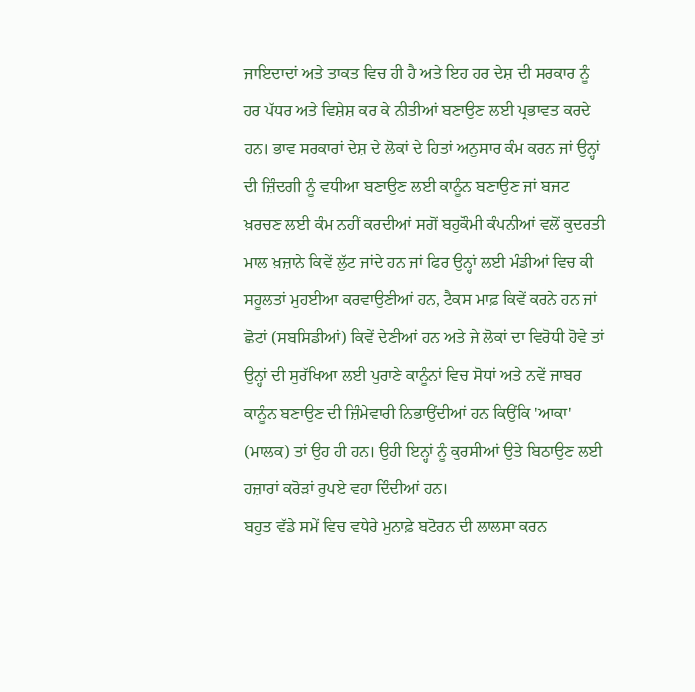ਜਾਇਦਾਦਾਂ ਅਤੇ ਤਾਕਤ ਵਿਚ ਹੀ ਹੈ ਅਤੇ ਇਹ ਹਰ ਦੇਸ਼ ਦੀ ਸਰਕਾਰ ਨੂੰ ਹਰ ਪੱਧਰ ਅਤੇ ਵਿਸ਼ੇਸ਼ ਕਰ ਕੇ ਨੀਤੀਆਂ ਬਣਾਉਣ ਲਈ ਪ੍ਰਭਾਵਤ ਕਰਦੇ ਹਨ। ਭਾਵ ਸਰਕਾਰਾਂ ਦੇਸ਼ ਦੇ ਲੋਕਾਂ ਦੇ ਹਿਤਾਂ ਅਨੁਸਾਰ ਕੰਮ ਕਰਨ ਜਾਂ ਉਨ੍ਹਾਂ ਦੀ ਜ਼ਿੰਦਗੀ ਨੂੰ ਵਧੀਆ ਬਣਾਉਣ ਲਈ ਕਾਨੂੰਨ ਬਣਾਉਣ ਜਾਂ ਬਜਟ ਖ਼ਰਚਣ ਲਈ ਕੰਮ ਨਹੀਂ ਕਰਦੀਆਂ ਸਗੋਂ ਬਹੁਕੌਮੀ ਕੰਪਨੀਆਂ ਵਲੋਂ ਕੁਦਰਤੀ ਮਾਲ ਖ਼ਜ਼ਾਨੇ ਕਿਵੇਂ ਲੁੱਟ ਜਾਂਦੇ ਹਨ ਜਾਂ ਫਿਰ ਉਨ੍ਹਾਂ ਲਈ ਮੰਡੀਆਂ ਵਿਚ ਕੀ ਸਹੂਲਤਾਂ ਮੁਹਈਆ ਕਰਵਾਉਣੀਆਂ ਹਨ, ਟੈਕਸ ਮਾਫ਼ ਕਿਵੇਂ ਕਰਨੇ ਹਨ ਜਾਂ ਛੋਟਾਂ (ਸਬਸਿਡੀਆਂ) ਕਿਵੇਂ ਦੇਣੀਆਂ ਹਨ ਅਤੇ ਜੇ ਲੋਕਾਂ ਦਾ ਵਿਰੋਧੀ ਹੋਵੇ ਤਾਂ ਉਨ੍ਹਾਂ ਦੀ ਸੁਰੱਖਿਆ ਲਈ ਪੁਰਾਣੇ ਕਾਨੂੰਨਾਂ ਵਿਚ ਸੋਧਾਂ ਅਤੇ ਨਵੇਂ ਜਾਬਰ ਕਾਨੂੰਨ ਬਣਾਉਣ ਦੀ ਜ਼ਿੰਮੇਵਾਰੀ ਨਿਭਾਉਂਦੀਆਂ ਹਨ ਕਿਉਂਕਿ 'ਆਕਾ' (ਮਾਲਕ) ਤਾਂ ਉਹ ਹੀ ਹਨ। ਉਹੀ ਇਨ੍ਹਾਂ ਨੂੰ ਕੁਰਸੀਆਂ ਉਤੇ ਬਿਠਾਉਣ ਲਈ ਹਜ਼ਾਰਾਂ ਕਰੋੜਾਂ ਰੁਪਏ ਵਹਾ ਦਿੰਦੀਆਂ ਹਨ।
ਬਹੁਤ ਵੱਡੇ ਸਮੇਂ ਵਿਚ ਵਧੇਰੇ ਮੁਨਾਫ਼ੇ ਬਟੋਰਨ ਦੀ ਲਾਲਸਾ ਕਰਨ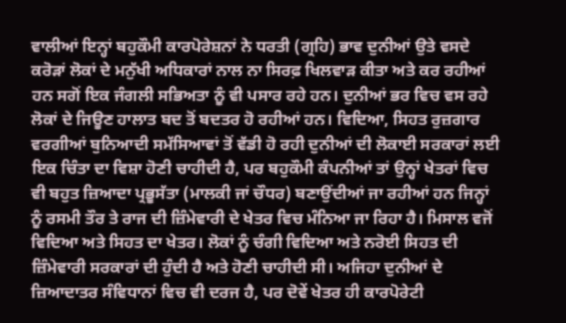ਵਾਲੀਆਂ ਇਨ੍ਹਾਂ ਬਹੁਕੌਮੀ ਕਾਰਪੋਰੇਸ਼ਨਾਂ ਨੇ ਧਰਤੀ (ਗ੍ਰਹਿ) ਭਾਵ ਦੁਨੀਆਂ ਉਤੇ ਵਸਦੇ ਕਰੋੜਾਂ ਲੋਕਾਂ ਦੇ ਮਨੁੱਖੀ ਅਧਿਕਾਰਾਂ ਨਾਲ ਨਾ ਸਿਰਫ਼ ਖਿਲਵਾੜ ਕੀਤਾ ਅਤੇ ਕਰ ਰਹੀਆਂ ਹਨ ਸਗੋਂ ਇਕ ਜੰਗਲੀ ਸਭਿਅਤਾ ਨੂੰ ਵੀ ਪਸਾਰ ਰਹੇ ਹਨ। ਦੁਨੀਆਂ ਭਰ ਵਿਚ ਵਸ ਰਹੇ ਲੋਕਾਂ ਦੇ ਜਿਊਣ ਹਾਲਾਤ ਬਦ ਤੋਂ ਬਦਤਰ ਹੋ ਰਹੀਆਂ ਹਨ। ਵਿਦਿਆ, ਸਿਹਤ ਰੁਜ਼ਗਾਰ ਵਰਗੀਆਂ ਬੁਨਿਆਦੀ ਸਮੱਸਿਆਵਾਂ ਤੋਂ ਵੱਡੀ ਹੋ ਰਹੀ ਦੁਨੀਆਂ ਦੀ ਲੋਕਾਈ ਸਰਕਾਰਾਂ ਲਈ ਇਕ ਚਿੰਤਾ ਦਾ ਵਿਸ਼ਾ ਹੋਣੀ ਚਾਹੀਦੀ ਹੈ, ਪਰ ਬਹੁਕੌਮੀ ਕੰਪਨੀਆਂ ਤਾਂ ਉਨ੍ਹਾਂ ਖੇਤਰਾਂ ਵਿਚ ਵੀ ਬਹੁਤ ਜ਼ਿਆਦਾ ਪ੍ਰਭੂਸੱਤਾ (ਮਾਲਕੀ ਜਾਂ ਚੌਧਰ) ਬਣਾਉਂਦੀਆਂ ਜਾ ਰਹੀਆਂ ਹਨ ਜਿਨ੍ਹਾਂ ਨੂੰ ਰਸਮੀ ਤੌਰ ਤੇ ਰਾਜ ਦੀ ਜ਼ਿੰਮੇਵਾਰੀ ਦੇ ਖੇਤਰ ਵਿਚ ਮੰਨਿਆ ਜਾ ਰਿਹਾ ਹੈ। ਮਿਸਾਲ ਵਜੋਂ ਵਿਦਿਆ ਅਤੇ ਸਿਹਤ ਦਾ ਖੇਤਰ। ਲੋਕਾਂ ਨੂੰ ਚੰਗੀ ਵਿਦਿਆ ਅਤੇ ਨਰੋਈ ਸਿਹਤ ਦੀ ਜ਼ਿੰਮੇਵਾਰੀ ਸਰਕਾਰਾਂ ਦੀ ਹੁੰਦੀ ਹੈ ਅਤੇ ਹੋਣੀ ਚਾਹੀਦੀ ਸੀ। ਅਜਿਹਾ ਦੁਨੀਆਂ ਦੇ ਜ਼ਿਆਦਾਤਰ ਸੰਵਿਧਾਨਾਂ ਵਿਚ ਵੀ ਦਰਜ ਹੈ, ਪਰ ਦੋਵੇਂ ਖੇਤਰ ਹੀ ਕਾਰਪੋਰੇਟੀ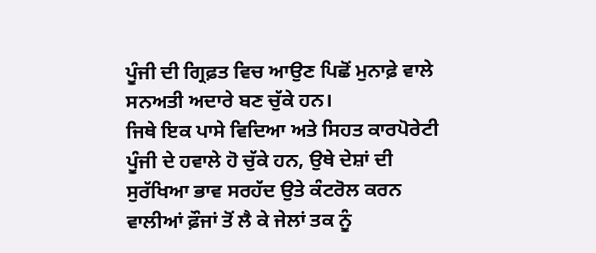ਪੂੰਜੀ ਦੀ ਗ੍ਰਿਫ਼ਤ ਵਿਚ ਆਉਣ ਪਿਛੋਂ ਮੁਨਾਫ਼ੇ ਵਾਲੇ ਸਨਅਤੀ ਅਦਾਰੇ ਬਣ ਚੁੱਕੇ ਹਨ।
ਜਿਥੇ ਇਕ ਪਾਸੇ ਵਿਦਿਆ ਅਤੇ ਸਿਹਤ ਕਾਰਪੋਰੇਟੀ ਪੂੰਜੀ ਦੇ ਹਵਾਲੇ ਹੋ ਚੁੱਕੇ ਹਨ, ਉਥੇ ਦੇਸ਼ਾਂ ਦੀ ਸੁਰੱਖਿਆ ਭਾਵ ਸਰਹੱਦ ਉਤੇ ਕੰਟਰੋਲ ਕਰਨ ਵਾਲੀਆਂ ਫ਼ੌਜਾਂ ਤੋਂ ਲੈ ਕੇ ਜੇਲਾਂ ਤਕ ਨੂੰ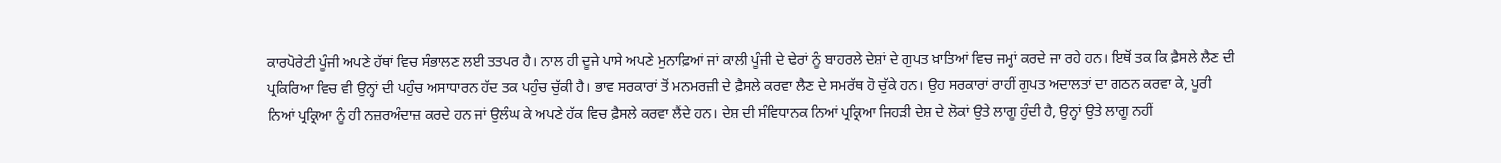ਕਾਰਪੋਰੇਟੀ ਪੂੰਜੀ ਅਪਣੇ ਹੱਥਾਂ ਵਿਚ ਸੰਭਾਲਣ ਲਈ ਤਤਪਰ ਹੈ। ਨਾਲ ਹੀ ਦੂਜੇ ਪਾਸੇ ਅਪਣੇ ਮੁਨਾਫ਼ਿਆਂ ਜਾਂ ਕਾਲੀ ਪੂੰਜੀ ਦੇ ਢੇਰਾਂ ਨੂੰ ਬਾਹਰਲੇ ਦੇਸ਼ਾਂ ਦੇ ਗੁਪਤ ਖ਼ਾਤਿਆਂ ਵਿਚ ਜਮ੍ਹਾਂ ਕਰਦੇ ਜਾ ਰਹੇ ਹਨ। ਇਥੋਂ ਤਕ ਕਿ ਫ਼ੈਸਲੇ ਲੈਣ ਦੀ ਪ੍ਰਕਿਰਿਆ ਵਿਚ ਵੀ ਉਨ੍ਹਾਂ ਦੀ ਪਹੁੰਚ ਅਸਾਧਾਰਨ ਹੱਦ ਤਕ ਪਹੁੰਚ ਚੁੱਕੀ ਹੈ। ਭਾਵ ਸਰਕਾਰਾਂ ਤੋਂ ਮਨਮਰਜ਼ੀ ਦੇ ਫ਼ੈਸਲੇ ਕਰਵਾ ਲੈਣ ਦੇ ਸਮਰੱਥ ਹੋ ਚੁੱਕੇ ਹਨ। ਉਹ ਸਰਕਾਰਾਂ ਰਾਹੀਂ ਗੁਪਤ ਅਦਾਲਤਾਂ ਦਾ ਗਠਨ ਕਰਵਾ ਕੇ, ਪੂਰੀ ਨਿਆਂ ਪ੍ਰਕ੍ਰਿਆ ਨੂੰ ਹੀ ਨਜ਼ਰਅੰਦਾਜ਼ ਕਰਦੇ ਹਨ ਜਾਂ ਉਲੰਘ ਕੇ ਅਪਣੇ ਹੱਕ ਵਿਚ ਫ਼ੈਸਲੇ ਕਰਵਾ ਲੈਂਦੇ ਹਨ। ਦੇਸ਼ ਦੀ ਸੰਵਿਧਾਨਕ ਨਿਆਂ ਪ੍ਰਕ੍ਰਿਆ ਜਿਹੜੀ ਦੇਸ਼ ਦੇ ਲੋਕਾਂ ਉਤੇ ਲਾਗੂ ਹੁੰਦੀ ਹੈ, ਉਨ੍ਹਾਂ ਉਤੇ ਲਾਗੂ ਨਹੀਂ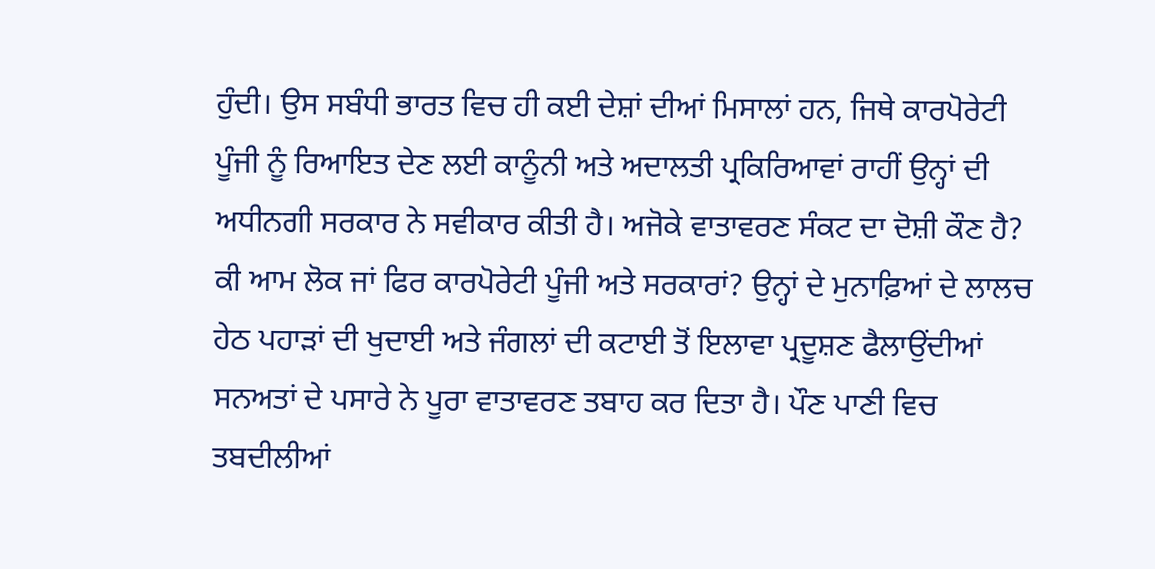ਹੁੰਦੀ। ਉਸ ਸਬੰਧੀ ਭਾਰਤ ਵਿਚ ਹੀ ਕਈ ਦੇਸ਼ਾਂ ਦੀਆਂ ਮਿਸਾਲਾਂ ਹਨ, ਜਿਥੇ ਕਾਰਪੋਰੇਟੀ ਪੂੰਜੀ ਨੂੰ ਰਿਆਇਤ ਦੇਣ ਲਈ ਕਾਨੂੰਨੀ ਅਤੇ ਅਦਾਲਤੀ ਪ੍ਰਕਿਰਿਆਵਾਂ ਰਾਹੀਂ ਉਨ੍ਹਾਂ ਦੀ ਅਧੀਨਗੀ ਸਰਕਾਰ ਨੇ ਸਵੀਕਾਰ ਕੀਤੀ ਹੈ। ਅਜੋਕੇ ਵਾਤਾਵਰਣ ਸੰਕਟ ਦਾ ਦੋਸ਼ੀ ਕੌਣ ਹੈ? ਕੀ ਆਮ ਲੋਕ ਜਾਂ ਫਿਰ ਕਾਰਪੋਰੇਟੀ ਪੂੰਜੀ ਅਤੇ ਸਰਕਾਰਾਂ? ਉਨ੍ਹਾਂ ਦੇ ਮੁਨਾਫ਼ਿਆਂ ਦੇ ਲਾਲਚ ਹੇਠ ਪਹਾੜਾਂ ਦੀ ਖੁਦਾਈ ਅਤੇ ਜੰਗਲਾਂ ਦੀ ਕਟਾਈ ਤੋਂ ਇਲਾਵਾ ਪ੍ਰਦੂਸ਼ਣ ਫੈਲਾਉਂਦੀਆਂ ਸਨਅਤਾਂ ਦੇ ਪਸਾਰੇ ਨੇ ਪੂਰਾ ਵਾਤਾਵਰਣ ਤਬਾਹ ਕਰ ਦਿਤਾ ਹੈ। ਪੌਣ ਪਾਣੀ ਵਿਚ ਤਬਦੀਲੀਆਂ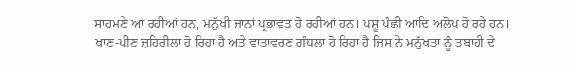ਸਾਹਮਣੇ ਆ ਰਹੀਆਂ ਹਨ, ਮਨੁੱਖੀ ਜਾਨਾਂ ਪ੍ਰਭਾਵਤ ਹੋ ਰਹੀਆਂ ਹਨ। ਪਸ਼ੂ ਪੰਛੀ ਆਦਿ ਅਲੋਪ ਹੋ ਰਹੇ ਹਨ। ਖਾਣ-ਪੀਣ ਜ਼ਹਿਰੀਲਾ ਹੋ ਰਿਹਾ ਹੈ ਅਤੇ ਵਾਤਾਵਰਣ ਗੰਧਲਾ ਹੋ ਰਿਹਾ ਹੈ ਜਿਸ ਨੇ ਮਨੁੱਖਤਾ ਨੂੰ ਤਬਾਹੀ ਦੇ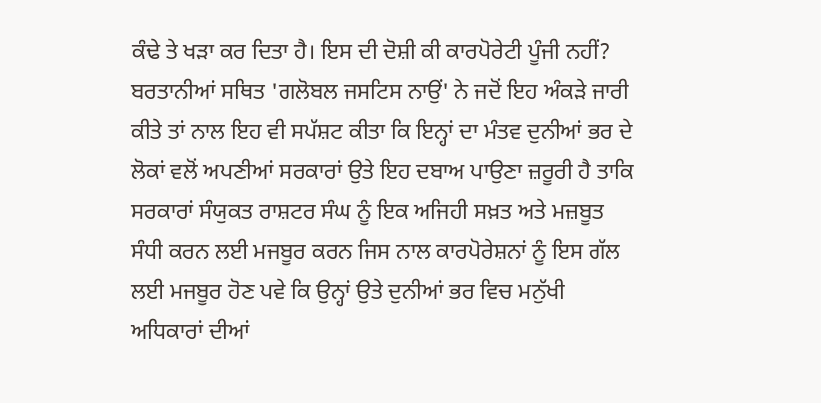ਕੰਢੇ ਤੇ ਖੜਾ ਕਰ ਦਿਤਾ ਹੈ। ਇਸ ਦੀ ਦੋਸ਼ੀ ਕੀ ਕਾਰਪੋਰੇਟੀ ਪੂੰਜੀ ਨਹੀਂ?
ਬਰਤਾਨੀਆਂ ਸਥਿਤ 'ਗਲੋਬਲ ਜਸਟਿਸ ਨਾਉਂ' ਨੇ ਜਦੋਂ ਇਹ ਅੰਕੜੇ ਜਾਰੀ ਕੀਤੇ ਤਾਂ ਨਾਲ ਇਹ ਵੀ ਸਪੱਸ਼ਟ ਕੀਤਾ ਕਿ ਇਨ੍ਹਾਂ ਦਾ ਮੰਤਵ ਦੁਨੀਆਂ ਭਰ ਦੇ ਲੋਕਾਂ ਵਲੋਂ ਅਪਣੀਆਂ ਸਰਕਾਰਾਂ ਉਤੇ ਇਹ ਦਬਾਅ ਪਾਉਣਾ ਜ਼ਰੂਰੀ ਹੈ ਤਾਕਿ ਸਰਕਾਰਾਂ ਸੰਯੁਕਤ ਰਾਸ਼ਟਰ ਸੰਘ ਨੂੰ ਇਕ ਅਜਿਹੀ ਸਖ਼ਤ ਅਤੇ ਮਜ਼ਬੂਤ ਸੰਧੀ ਕਰਨ ਲਈ ਮਜਬੂਰ ਕਰਨ ਜਿਸ ਨਾਲ ਕਾਰਪੋਰੇਸ਼ਨਾਂ ਨੂੰ ਇਸ ਗੱਲ ਲਈ ਮਜਬੂਰ ਹੋਣ ਪਵੇ ਕਿ ਉਨ੍ਹਾਂ ਉਤੇ ਦੁਨੀਆਂ ਭਰ ਵਿਚ ਮਨੁੱਖੀ ਅਧਿਕਾਰਾਂ ਦੀਆਂ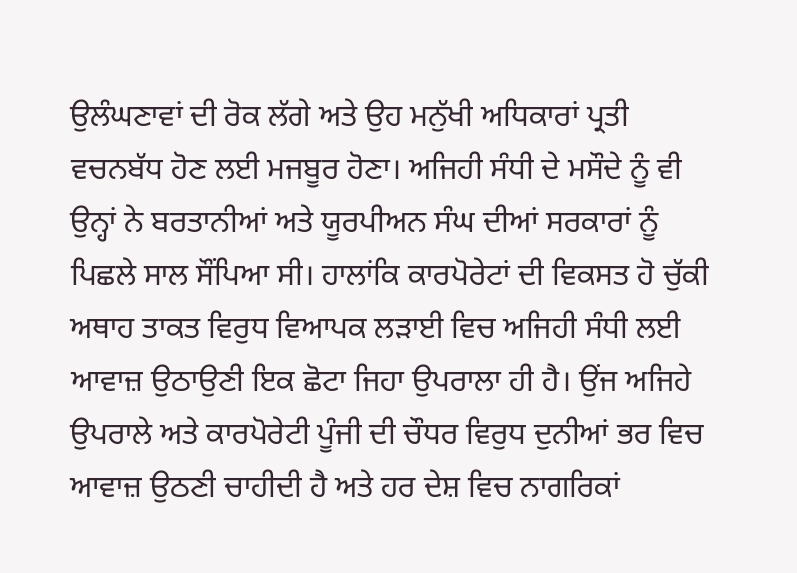ਉਲੰਘਣਾਵਾਂ ਦੀ ਰੋਕ ਲੱਗੇ ਅਤੇ ਉਹ ਮਨੁੱਖੀ ਅਧਿਕਾਰਾਂ ਪ੍ਰਤੀ ਵਚਨਬੱਧ ਹੋਣ ਲਈ ਮਜਬੂਰ ਹੋਣਾ। ਅਜਿਹੀ ਸੰਧੀ ਦੇ ਮਸੌਦੇ ਨੂੰ ਵੀ ਉਨ੍ਹਾਂ ਨੇ ਬਰਤਾਨੀਆਂ ਅਤੇ ਯੂਰਪੀਅਨ ਸੰਘ ਦੀਆਂ ਸਰਕਾਰਾਂ ਨੂੰ ਪਿਛਲੇ ਸਾਲ ਸੌਂਪਿਆ ਸੀ। ਹਾਲਾਂਕਿ ਕਾਰਪੋਰੇਟਾਂ ਦੀ ਵਿਕਸਤ ਹੋ ਚੁੱਕੀ ਅਥਾਹ ਤਾਕਤ ਵਿਰੁਧ ਵਿਆਪਕ ਲੜਾਈ ਵਿਚ ਅਜਿਹੀ ਸੰਧੀ ਲਈ ਆਵਾਜ਼ ਉਠਾਉਣੀ ਇਕ ਛੋਟਾ ਜਿਹਾ ਉਪਰਾਲਾ ਹੀ ਹੈ। ਉਂਜ ਅਜਿਹੇ ਉਪਰਾਲੇ ਅਤੇ ਕਾਰਪੋਰੇਟੀ ਪੂੰਜੀ ਦੀ ਚੌਧਰ ਵਿਰੁਧ ਦੁਨੀਆਂ ਭਰ ਵਿਚ ਆਵਾਜ਼ ਉਠਣੀ ਚਾਹੀਦੀ ਹੈ ਅਤੇ ਹਰ ਦੇਸ਼ ਵਿਚ ਨਾਗਰਿਕਾਂ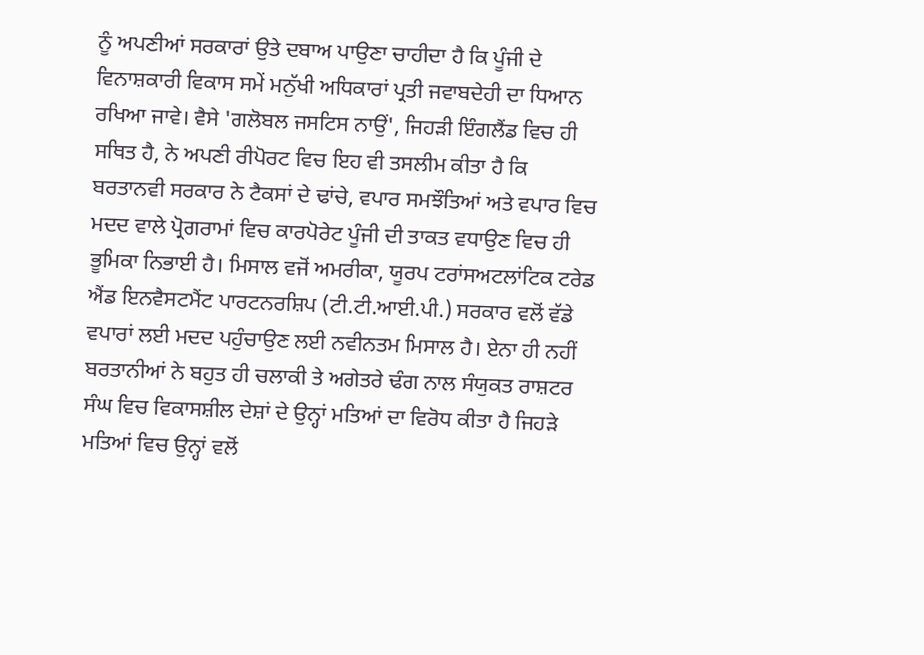ਨੂੰ ਅਪਣੀਆਂ ਸਰਕਾਰਾਂ ਉਤੇ ਦਬਾਅ ਪਾਉਣਾ ਚਾਹੀਦਾ ਹੈ ਕਿ ਪੂੰਜੀ ਦੇ ਵਿਨਾਸ਼ਕਾਰੀ ਵਿਕਾਸ ਸਮੇਂ ਮਨੁੱਖੀ ਅਧਿਕਾਰਾਂ ਪ੍ਰਤੀ ਜਵਾਬਦੇਹੀ ਦਾ ਧਿਆਨ ਰਖਿਆ ਜਾਵੇ। ਵੈਸੇ 'ਗਲੋਬਲ ਜਸਟਿਸ ਨਾਉਂ', ਜਿਹੜੀ ਇੰਗਲੈਂਡ ਵਿਚ ਹੀ ਸਥਿਤ ਹੈ, ਨੇ ਅਪਣੀ ਰੀਪੋਰਟ ਵਿਚ ਇਹ ਵੀ ਤਸਲੀਮ ਕੀਤਾ ਹੈ ਕਿ ਬਰਤਾਨਵੀ ਸਰਕਾਰ ਨੇ ਟੈਕਸਾਂ ਦੇ ਢਾਂਚੇ, ਵਪਾਰ ਸਮਝੌਤਿਆਂ ਅਤੇ ਵਪਾਰ ਵਿਚ ਮਦਦ ਵਾਲੇ ਪ੍ਰੋਗਰਾਮਾਂ ਵਿਚ ਕਾਰਪੋਰੇਟ ਪੂੰਜੀ ਦੀ ਤਾਕਤ ਵਧਾਉਣ ਵਿਚ ਹੀ ਭੂਮਿਕਾ ਨਿਭਾਈ ਹੈ। ਮਿਸਾਲ ਵਜੋਂ ਅਮਰੀਕਾ, ਯੂਰਪ ਟਰਾਂਸਅਟਲਾਂਟਿਕ ਟਰੇਡ ਐਂਡ ਇਨਵੈਸਟਮੈਂਟ ਪਾਰਟਨਰਸ਼ਿਪ (ਟੀ.ਟੀ.ਆਈ.ਪੀ.) ਸਰਕਾਰ ਵਲੋਂ ਵੱਡੇ ਵਪਾਰਾਂ ਲਈ ਮਦਦ ਪਹੁੰਚਾਉਣ ਲਈ ਨਵੀਨਤਮ ਮਿਸਾਲ ਹੈ। ਏਨਾ ਹੀ ਨਹੀਂ ਬਰਤਾਨੀਆਂ ਨੇ ਬਹੁਤ ਹੀ ਚਲਾਕੀ ਤੇ ਅਗੇਤਰੇ ਢੰਗ ਨਾਲ ਸੰਯੁਕਤ ਰਾਸ਼ਟਰ ਸੰਘ ਵਿਚ ਵਿਕਾਸਸ਼ੀਲ ਦੇਸ਼ਾਂ ਦੇ ਉਨ੍ਹਾਂ ਮਤਿਆਂ ਦਾ ਵਿਰੋਧ ਕੀਤਾ ਹੈ ਜਿਹੜੇ ਮਤਿਆਂ ਵਿਚ ਉਨ੍ਹਾਂ ਵਲੋਂ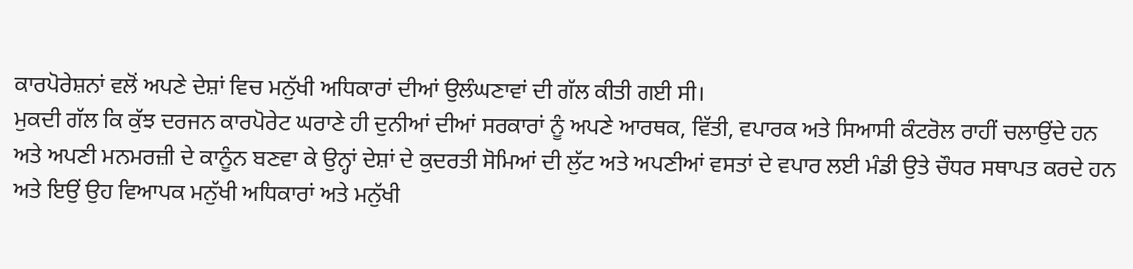ਕਾਰਪੋਰੇਸ਼ਨਾਂ ਵਲੋਂ ਅਪਣੇ ਦੇਸ਼ਾਂ ਵਿਚ ਮਨੁੱਖੀ ਅਧਿਕਾਰਾਂ ਦੀਆਂ ਉਲੰਘਣਾਵਾਂ ਦੀ ਗੱਲ ਕੀਤੀ ਗਈ ਸੀ।
ਮੁਕਦੀ ਗੱਲ ਕਿ ਕੁੱਝ ਦਰਜਨ ਕਾਰਪੋਰੇਟ ਘਰਾਣੇ ਹੀ ਦੁਨੀਆਂ ਦੀਆਂ ਸਰਕਾਰਾਂ ਨੂੰ ਅਪਣੇ ਆਰਥਕ, ਵਿੱਤੀ, ਵਪਾਰਕ ਅਤੇ ਸਿਆਸੀ ਕੰਟਰੋਲ ਰਾਹੀਂ ਚਲਾਉਂਦੇ ਹਨ ਅਤੇ ਅਪਣੀ ਮਨਮਰਜ਼ੀ ਦੇ ਕਾਨੂੰਨ ਬਣਵਾ ਕੇ ਉਨ੍ਹਾਂ ਦੇਸ਼ਾਂ ਦੇ ਕੁਦਰਤੀ ਸੋਮਿਆਂ ਦੀ ਲੁੱਟ ਅਤੇ ਅਪਣੀਆਂ ਵਸਤਾਂ ਦੇ ਵਪਾਰ ਲਈ ਮੰਡੀ ਉਤੇ ਚੌਧਰ ਸਥਾਪਤ ਕਰਦੇ ਹਨ ਅਤੇ ਇਉਂ ਉਹ ਵਿਆਪਕ ਮਨੁੱਖੀ ਅਧਿਕਾਰਾਂ ਅਤੇ ਮਨੁੱਖੀ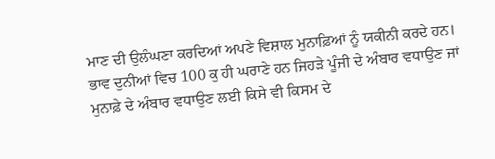ਮਾਣ ਦੀ ਉਲੰਘਣਾ ਕਰਦਿਆਂ ਅਪਣੇ ਵਿਸ਼ਾਲ ਮੁਨਾਫ਼ਿਆਂ ਨੂੰ ਯਕੀਨੀ ਕਰਦੇ ਹਨ। ਭਾਵ ਦੁਨੀਆਂ ਵਿਚ 100 ਕੁ ਹੀ ਘਰਾਣੇ ਹਨ ਜਿਹੜੇ ਪੂੰਜੀ ਦੇ ਅੰਬਾਰ ਵਧਾਉਣ ਜਾਂ ਮੁਨਾਫ਼ੇ ਦੇ ਅੰਬਾਰ ਵਧਾਉਣ ਲਈ ਕਿਸੇ ਵੀ ਕਿਸਮ ਦੇ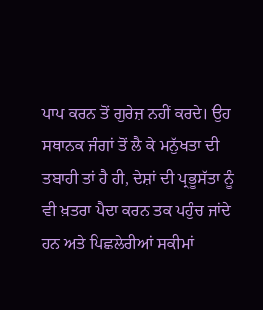ਪਾਪ ਕਰਨ ਤੋਂ ਗੁਰੇਜ਼ ਨਹੀਂ ਕਰਦੇ। ਉਹ ਸਥਾਨਕ ਜੰਗਾਂ ਤੋਂ ਲੈ ਕੇ ਮਨੁੱਖਤਾ ਦੀ ਤਬਾਹੀ ਤਾਂ ਹੈ ਹੀ, ਦੇਸ਼ਾਂ ਦੀ ਪ੍ਰਭੂਸੱਤਾ ਨੂੰ ਵੀ ਖ਼ਤਰਾ ਪੈਦਾ ਕਰਨ ਤਕ ਪਹੁੰਚ ਜਾਂਦੇ ਹਨ ਅਤੇ ਪਿਛਲੇਰੀਆਂ ਸਕੀਮਾਂ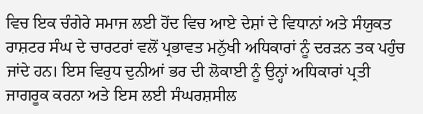ਵਿਚ ਇਕ ਚੰਗੇਰੇ ਸਮਾਜ ਲਈ ਹੋਂਦ ਵਿਚ ਆਏ ਦੇਸ਼ਾਂ ਦੇ ਵਿਧਾਨਾਂ ਅਤੇ ਸੰਯੁਕਤ ਰਾਸ਼ਟਰ ਸੰਘ ਦੇ ਚਾਰਟਰਾਂ ਵਲੋਂ ਪ੍ਰਭਾਵਤ ਮਨੁੱਖੀ ਅਧਿਕਾਰਾਂ ਨੂੰ ਦਰੜਨ ਤਕ ਪਹੁੰਚ ਜਾਂਦੇ ਹਨ। ਇਸ ਵਿਰੁਧ ਦੁਨੀਆਂ ਭਰ ਦੀ ਲੋਕਾਈ ਨੂੰ ਉਨ੍ਹਾਂ ਅਧਿਕਾਰਾਂ ਪ੍ਰਤੀ ਜਾਗਰੂਕ ਕਰਨਾ ਅਤੇ ਇਸ ਲਈ ਸੰਘਰਸ਼ਸੀਲ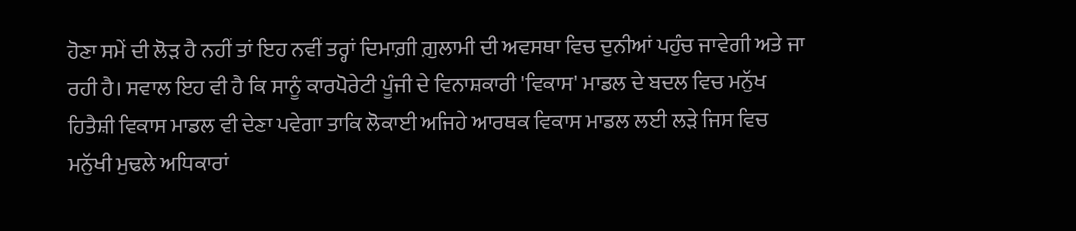ਹੋਣਾ ਸਮੇਂ ਦੀ ਲੋੜ ਹੈ ਨਹੀਂ ਤਾਂ ਇਹ ਨਵੀਂ ਤਰ੍ਹਾਂ ਦਿਮਾਗ਼ੀ ਗ਼ੁਲਾਮੀ ਦੀ ਅਵਸਥਾ ਵਿਚ ਦੁਨੀਆਂ ਪਹੁੰਚ ਜਾਵੇਗੀ ਅਤੇ ਜਾ ਰਹੀ ਹੈ। ਸਵਾਲ ਇਹ ਵੀ ਹੈ ਕਿ ਸਾਨੂੰ ਕਾਰਪੋਰੇਟੀ ਪੂੰਜੀ ਦੇ ਵਿਨਾਸ਼ਕਾਰੀ 'ਵਿਕਾਸ' ਮਾਡਲ ਦੇ ਬਦਲ ਵਿਚ ਮਨੁੱਖ ਹਿਤੈਸ਼ੀ ਵਿਕਾਸ ਮਾਡਲ ਵੀ ਦੇਣਾ ਪਵੇਗਾ ਤਾਕਿ ਲੋਕਾਈ ਅਜਿਹੇ ਆਰਥਕ ਵਿਕਾਸ ਮਾਡਲ ਲਈ ਲੜੇ ਜਿਸ ਵਿਚ ਮਨੁੱਖੀ ਮੁਢਲੇ ਅਧਿਕਾਰਾਂ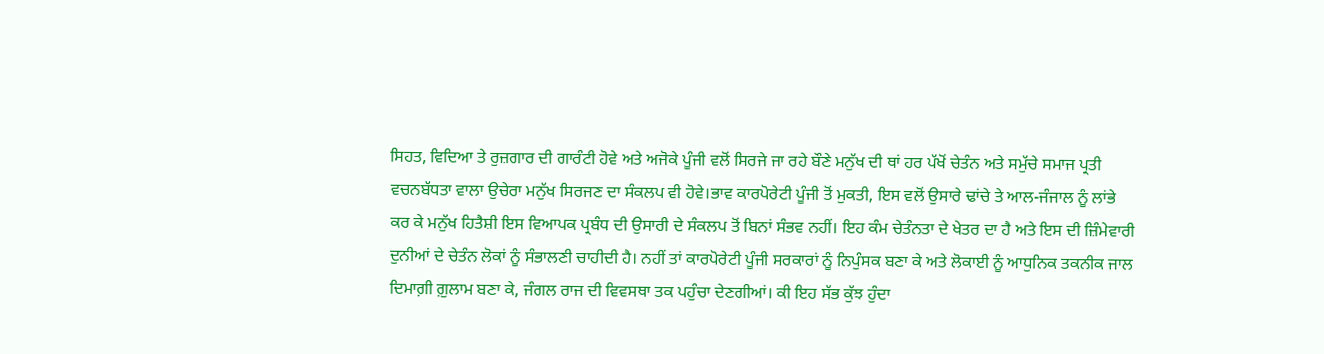ਸਿਹਤ, ਵਿਦਿਆ ਤੇ ਰੁਜ਼ਗਾਰ ਦੀ ਗਾਰੰਟੀ ਹੋਵੇ ਅਤੇ ਅਜੋਕੇ ਪੂੰਜੀ ਵਲੋਂ ਸਿਰਜੇ ਜਾ ਰਹੇ ਬੌਣੇ ਮਨੁੱਖ ਦੀ ਥਾਂ ਹਰ ਪੱਖੋਂ ਚੇਤੰਨ ਅਤੇ ਸਮੁੱਚੇ ਸਮਾਜ ਪ੍ਰਤੀ ਵਚਨਬੱਧਤਾ ਵਾਲਾ ਉਚੇਰਾ ਮਨੁੱਖ ਸਿਰਜਣ ਦਾ ਸੰਕਲਪ ਵੀ ਹੋਵੇ।ਭਾਵ ਕਾਰਪੋਰੇਟੀ ਪੂੰਜੀ ਤੋਂ ਮੁਕਤੀ, ਇਸ ਵਲੋਂ ਉਸਾਰੇ ਢਾਂਚੇ ਤੇ ਆਲ-ਜੰਜਾਲ ਨੂੰ ਲਾਂਭੇ ਕਰ ਕੇ ਮਨੁੱਖ ਹਿਤੈਸ਼ੀ ਇਸ ਵਿਆਪਕ ਪ੍ਰਬੰਧ ਦੀ ਉਸਾਰੀ ਦੇ ਸੰਕਲਪ ਤੋਂ ਬਿਨਾਂ ਸੰਭਵ ਨਹੀਂ। ਇਹ ਕੰਮ ਚੇਤੰਨਤਾ ਦੇ ਖੇਤਰ ਦਾ ਹੈ ਅਤੇ ਇਸ ਦੀ ਜ਼ਿੰਮੇਵਾਰੀ ਦੁਨੀਆਂ ਦੇ ਚੇਤੰਨ ਲੋਕਾਂ ਨੂੰ ਸੰਭਾਲਣੀ ਚਾਹੀਦੀ ਹੈ। ਨਹੀਂ ਤਾਂ ਕਾਰਪੋਰੇਟੀ ਪੂੰਜੀ ਸਰਕਾਰਾਂ ਨੂੰ ਨਿਪੁੰਸਕ ਬਣਾ ਕੇ ਅਤੇ ਲੋਕਾਈ ਨੂੰ ਆਧੁਨਿਕ ਤਕਨੀਕ ਜਾਲ ਦਿਮਾਗ਼ੀ ਗ਼ੁਲਾਮ ਬਣਾ ਕੇ, ਜੰਗਲ ਰਾਜ ਦੀ ਵਿਵਸਥਾ ਤਕ ਪਹੁੰਚਾ ਦੇਣਗੀਆਂ। ਕੀ ਇਹ ਸੱਭ ਕੁੱਝ ਹੁੰਦਾ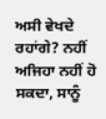ਅਸੀ ਵੇਖਦੇ ਰਹਾਂਗੇ? ਨਹੀਂ ਅਜਿਹਾ ਨਹੀਂ ਹੋ ਸਕਦਾ, ਸਾਨੂੰ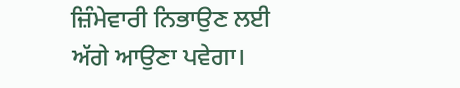ਜ਼ਿੰਮੇਵਾਰੀ ਨਿਭਾਉਣ ਲਈ ਅੱਗੇ ਆਉਣਾ ਪਵੇਗਾ।